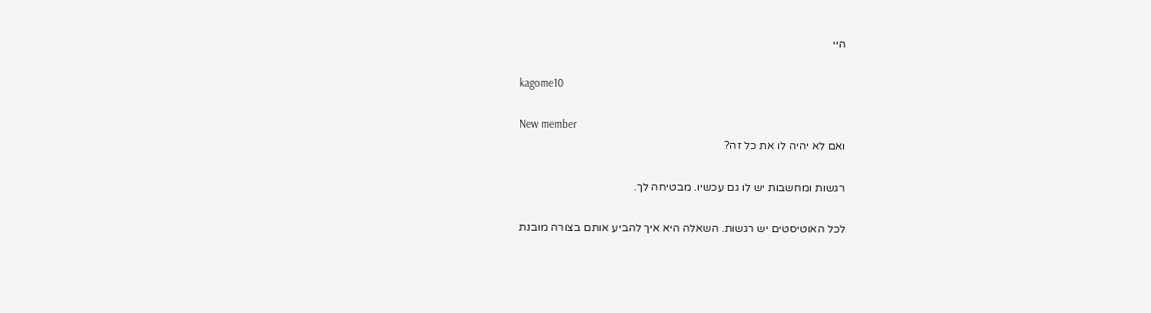היי

kagome10

New member
ואם לא יהיה לו את כל זה?

רגשות ומחשבות יש לו גם עכשיו. מבטיחה לך.

לכל האוטיסטים יש רגשות. השאלה היא איך להביע אותם בצורה מובנת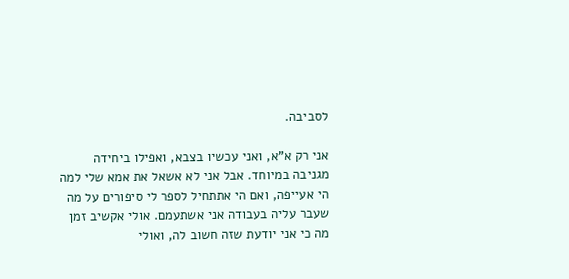לסביבה.

אני רק א"א, ואני עכשיו בצבא, ואפילו ביחידה מגניבה במיוחד. אבל אני לא אשאל את אמא שלי למה הי אעייפה, ואם הי אתתחיל לספר לי סיפורים על מה שעבר עליה בעבודה אני אשתעמם. אולי אקשיב זמן מה כי אני יודעת שזה חשוב לה, ואולי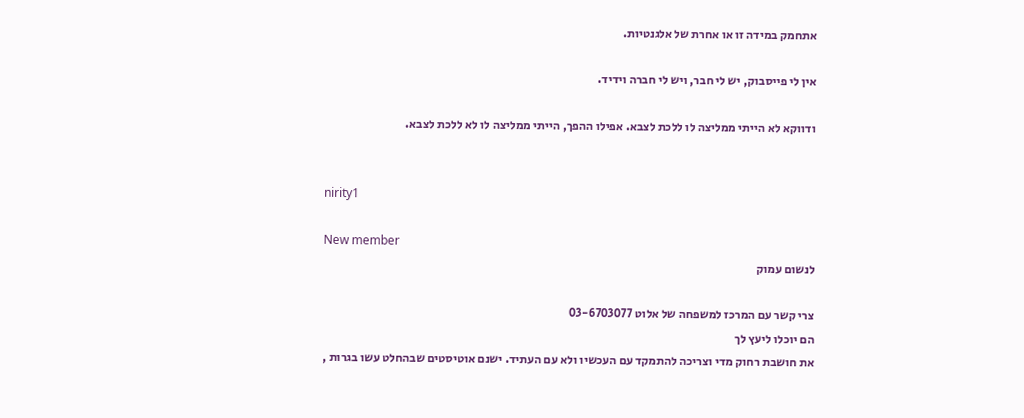אתחמק במידה זו או אחרת של אלגנטיות.

אין לי פייסבוק, יש לי חבר, ויש לי חברה וידיד.

ודווקא לא הייתי ממליצה לו ללכת לצבא. אפילו ההפך, הייתי ממליצה לו לא ללכת לצבא.


nirity1

New member
לנשום עמוק

צרי קשר עם המרכז למשפחה של אלוט 03-6703077
הם יוכלו ליעץ לך
את חושבת רחוק מדי וצריכה להתמקד עם העכשיו ולא עם העתיד. ישנם אוטיסטים שבהחלט עשו בגרות ,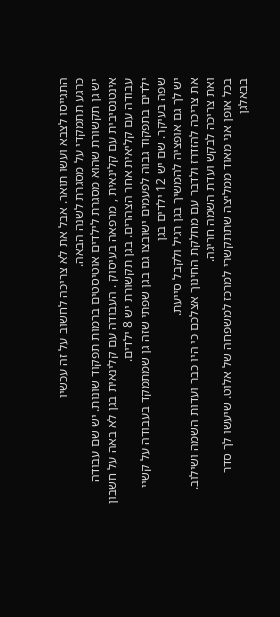התגייסו לצבא ועשו תואר. אבל את לא צריכה לחשוב על זה עכשיו
כרגע תתמקדי על מסגרת לשנה הבאה.
יש גן תקשורת שהוא מסגרת לילדים אוטיסטים ברמות תפקוד שונות. יש שם עבודה אינטנסיבית עם קלינאית , מרפאה בעיסוק . העבודה עם קלינאית בגן לא באה על חשבון עבודה עם קליאית אחר הצהרים. בגן תקשורת יש 8 ילדים.
ילדים בתפקוד גבוה לפעמים ישובצו גם בגן שפתי שזה גן שמתמקד בעבודה על קשיי שפה בעיקר. שם יש 12 ילדים בגן
יש לך גם אופציה להמשיך בגן רגיל ולקבל סייעת.
את צריכה להזדרז ולדבר עם מחלקת החינוך אצלכם כי היו כבר ועדות השמה ושילוב. ואת צריכה לבקש ועדת השמה חריגה.
בכל אופן אני מאוד ממליצה שתתקשרי למרכז למשפחה של אלוט. שיעשו לך סדר בבאלגן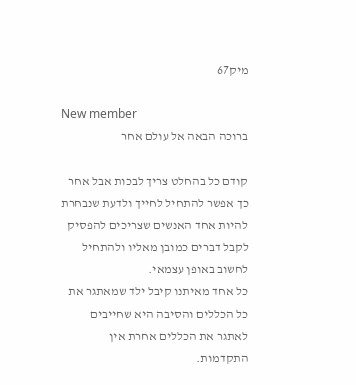מיק67

New member
ברוכה הבאה אל עולם אחר

קודם כל בהחלט צריך לבכות אבל אחר כך אפשר להתחיל לחייך ולדעת שנבחרת להיות אחד האנשים שצריכים להפסיק לקבל דברים כמובן מאליו ולהתחיל לחשוב באופן עצמאי.
כל אחד מאיתנו קיבל ילד שמאתגר את כל הכללים והסיבה היא שחייבים לאתגר את הכללים אחרת אין התקדמות.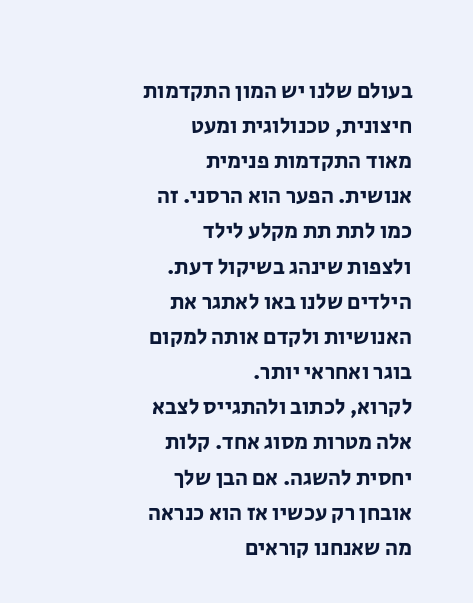בעולם שלנו יש המון התקדמות חיצונית, טכנולוגית ומעט מאוד התקדמות פנימית אנושית. הפער הוא הרסני. זה כמו לתת תת מקלע לילד ולצפות שינהג בשיקול דעת.
הילדים שלנו באו לאתגר את האנושיות ולקדם אותה למקום בוגר ואחראי יותר.
לקרוא, לכתוב ולהתגייס לצבא אלה מטרות מסוג אחד. קלות יחסית להשגה. אם הבן שלך אובחן רק עכשיו אז הוא כנראה מה שאנחנו קוראים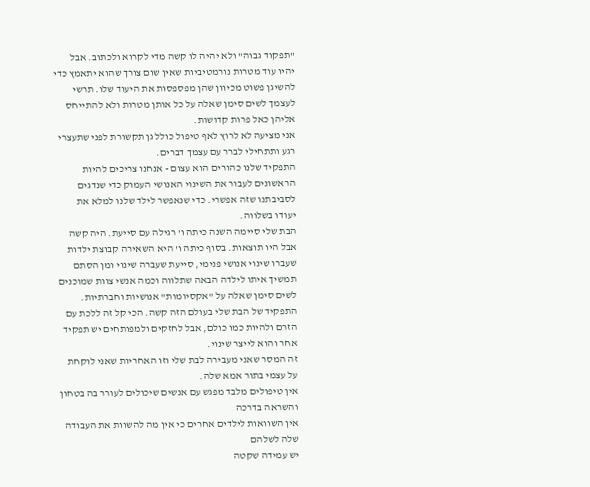"תפקוד גבוה" ולא יהיה לו קשה מדי לקרוא ולכתוב. אבל יהיו עוד מטרות נורמטיביות שאין שום צורך שהוא יתאמץ כדי להשיגן פשוט מכיוון שהן מפספסות את היעוד שלו. תרשי לעצמך לשים סימן שאלה על כל אותן מטרות ולא להתייחס אליהן כאל פרות קדושות.
אני מציעה לא לרוץ לאף טיפול כולל גן תקשורת לפני שתעצרי רגע ותתחילי לברר עם עצמך דברים.
התפקיד שלנו כהורים הוא עצום - אנחנו צריכים להיות הראשונים לעבור את השינוי האנושי העמוק כדי שנדגים לסביבתנו שזה אפשרי. כדי שנאפשר לילד שלנו למלא את יעודו בשלווה.
הבת שלי סיימה השנה כיתה ו' רגילה עם סייעת. היה קשה אבל היו תוצאות. בסוף כיתה ו' היא השאירה קבוצת ילדות שעברו שינוי אנושי פנימי, סייעת שעברה שינוי ומן הסתם תמשיך איתו לילדה הבאה שתלווה וכמה אנשי צוות שמוכנים לשים סימן שאלה על "אקסיומות" אנושיות וחברתיות.
התפקיד של הבת שלי בעולם הזה קשה. הכי קל זה ללכת עם הזרם ולהיות כמו כולם, אבל לחזקים ולמפותחים יש תפקיד אחר והוא לייצר שינוי.
זה המסר שאני מעבירה לבת שלי וזו האחריות שאני לוקחת על עצמי בתור אמא שלה.
אין טיפולים מלבד מפגש עם אנשים שיכולים לעורר בה בטחון והשראה בדרכה
אין השוואות לילדים אחרים כי אין מה להשוות את העבודה שלה לשלהם
יש עמידה שקטה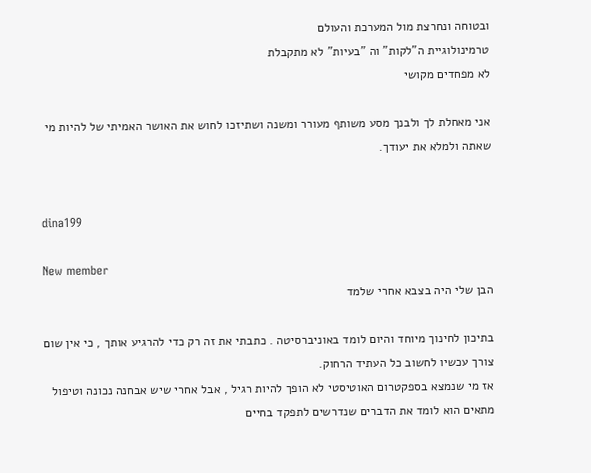ובטוחה ונחרצת מול המערכת והעולם
טרמינולוגיית ה"לקות" וה "בעיות" לא מתקבלת
לא מפחדים מקושי

אני מאחלת לך ולבנך מסע משותף מעורר ומשנה ושתיזכו לחוש את האושר האמיתי של להיות מי שאתה ולמלא את יעודך.


dina199

New member
הבן שלי היה בצבא אחרי שלמד

בתיכון לחינוך מיוחד והיום לומד באוניברסיטה . כתבתי את זה רק כדי להרגיע אותך , כי אין שום צורך עכשיו לחשוב כל העתיד הרחוק.
אז מי שנמצא בספקטרום האוטיסטי לא הופך להיות רגיל , אבל אחרי שיש אבחנה נכונה וטיפול מתאים הוא לומד את הדברים שנדרשים לתפקד בחיים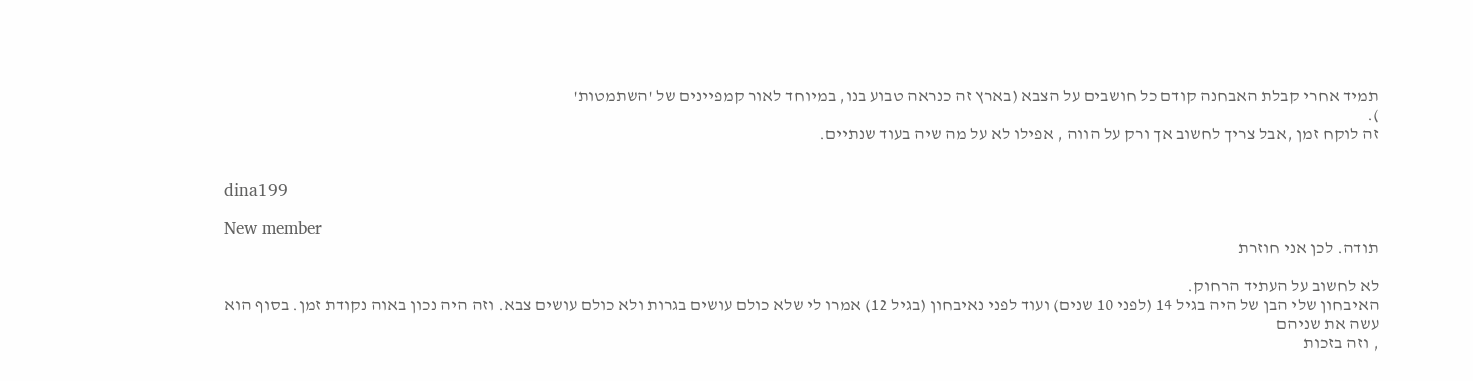תמיד אחרי קבלת האבחנה קודם כל חושבים על הצבא (בארץ זה כנראה טבוע בנו, במיוחד לאור קמפיינים של 'השתמטות'
).
זה לוקח זמן ,אבל צריך לחשוב אך ורק על הווה , אפילו לא על מה שיה בעוד שנתיים.


dina199

New member
תודה. לכן אני חוזרת

לא לחשוב על העתיד הרחוק.
האיבחון שלי הבן של היה בגיל 14 (לפני 10 שנים) ועוד לפני נאיבחון (בגיל 12) אמרו לי שלא כולם עושים בגרות ולא כולם עושים צבא. וזה היה נכון באוה נקודת זמן. בסוף הוא עשה את שניהם
, וזה בזכות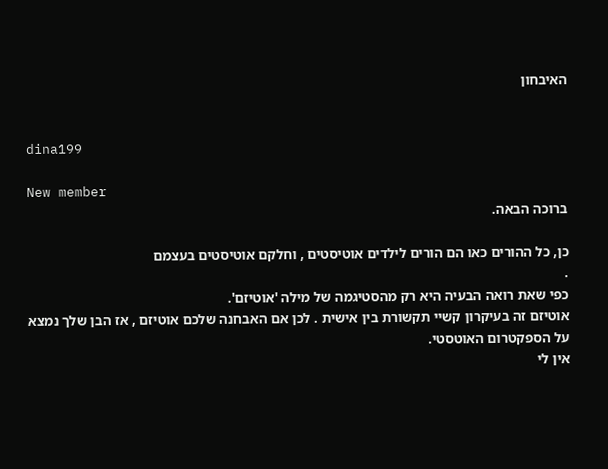האיבחון


dina199

New member
ברוכה הבאה.

כן, כל ההורים כאו הם הורים לילדים אוטיסטים , וחלקם אוטיסטים בעצמם
.
כפי שאת רואה הבעיה היא רק מהסטיגמה של מילה 'אוטיזם'.
אוטיזם זה בעיקרון קשיי תקשורת בין אישית . לכן אם האבחנה שלכם אוטיזם , אז הבן שלך נמצא על הספקטרום האוטסטי.
אין לי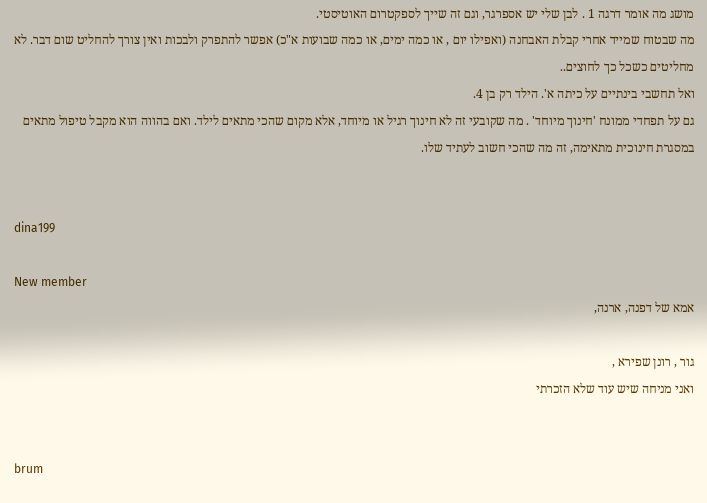מושג מה אומר דרגה 1 . לבן שלי יש אספרגר, וגם זה שייך לספקטרום האוטיסטי.
מה שבטוח שמייד אחרי קבלת האבחנה (ואפילו יום , או כמה ימים, או כמה שבועות א"כ) אפשר להתפרק ולבכות ואין צורך להחליט שום דבר. לא מחליטים כשכל כך לחוצים..
ואל תחשבי בינתיים על כיתה א'. הילד רק בן 4.
גם על תפחדי ממונח 'חינוך מיוחד' . מה שקובעי זה לא חינוך רגיל או מיוחד, אלא מקום שהכי מתאים לילד. ואם בהווה הוא מקבל טיפול מתאים במסגרת חינוכית מתאימה, זה מה שהכי חשוב לעתיד שלו.


dina199

New member
אמא של דפנה, ארנה,

גור , רונן שפירא ,
ואני מניחה שיש עוד שלא הזכרתי


brum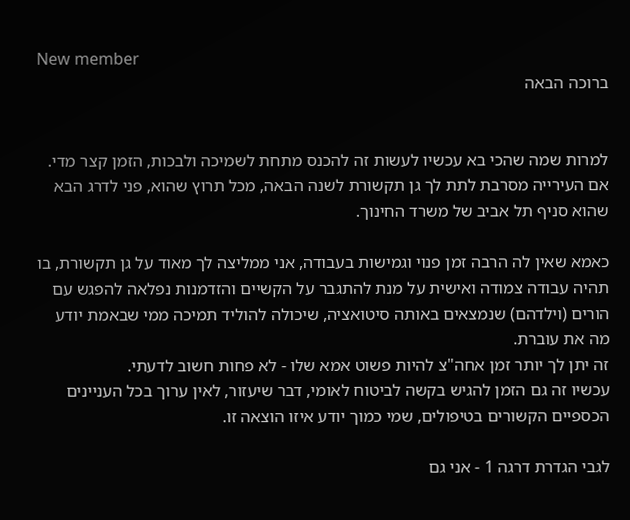New member
ברוכה הבאה


למרות שמה שהכי בא עכשיו לעשות זה להכנס מתחת לשמיכה ולבכות, הזמן קצר מדי.
אם העירייה מסרבת לתת לך גן תקשורת לשנה הבאה, מכל תרוץ שהוא, פני לדרג הבא שהוא סניף תל אביב של משרד החינוך.

כאמא שאין לה הרבה זמן פנוי וגמישות בעבודה, אני ממליצה לך מאוד על גן תקשורת, בו תהיה עבודה צמודה ואישית על מנת להתגבר על הקשיים והזדמנות נפלאה להפגש עם הורים (וילדהם) שנמצאים באותה סיטואציה, שיכולה להוליד תמיכה ממי שבאמת יודע מה את עוברת.
זה יתן לך יותר זמן אחה"צ להיות פשוט אמא שלו - לא פחות חשוב לדעתי.
עכשיו זה גם הזמן להגיש בקשה לביטוח לאומי, דבר שיעזור, לאין ערוך בכל העניינים הכספיים הקשורים בטיפולים, שמי כמוך יודע איזו הוצאה זו.

לגבי הגדרת דרגה 1 - אני גם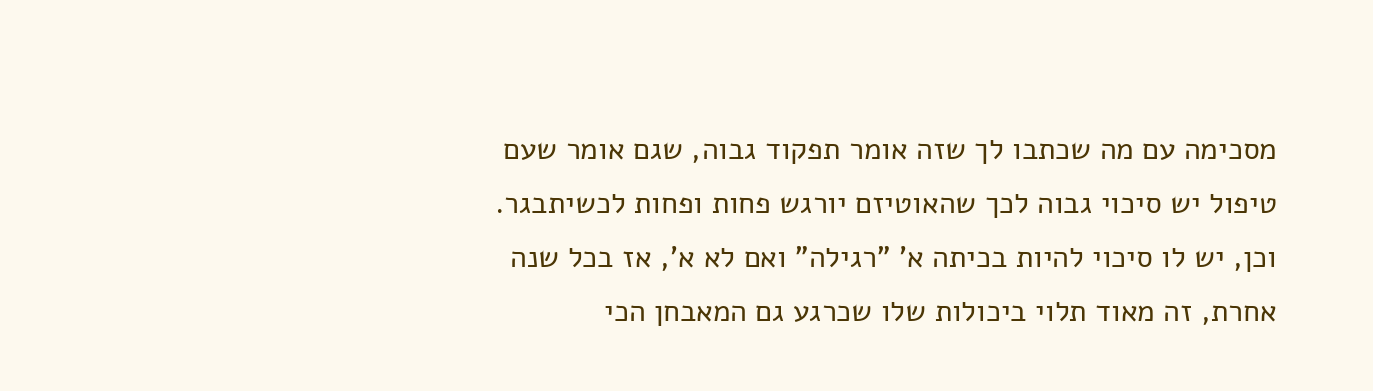מסכימה עם מה שכתבו לך שזה אומר תפקוד גבוה, שגם אומר שעם טיפול יש סיכוי גבוה לכך שהאוטיזם יורגש פחות ופחות לכשיתבגר.
וכן, יש לו סיכוי להיות בכיתה א' "רגילה" ואם לא א', אז בכל שנה אחרת, זה מאוד תלוי ביכולות שלו שכרגע גם המאבחן הכי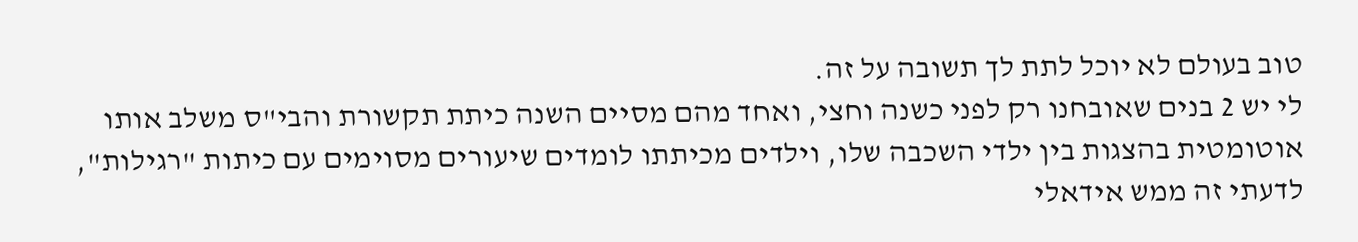טוב בעולם לא יוכל לתת לך תשובה על זה.
לי יש 2 בנים שאובחנו רק לפני כשנה וחצי, ואחד מהם מסיים השנה כיתת תקשורת והבי"ס משלב אותו אוטומטית בהצגות בין ילדי השכבה שלו, וילדים מכיתתו לומדים שיעורים מסוימים עם כיתות "רגילות", לדעתי זה ממש אידאלי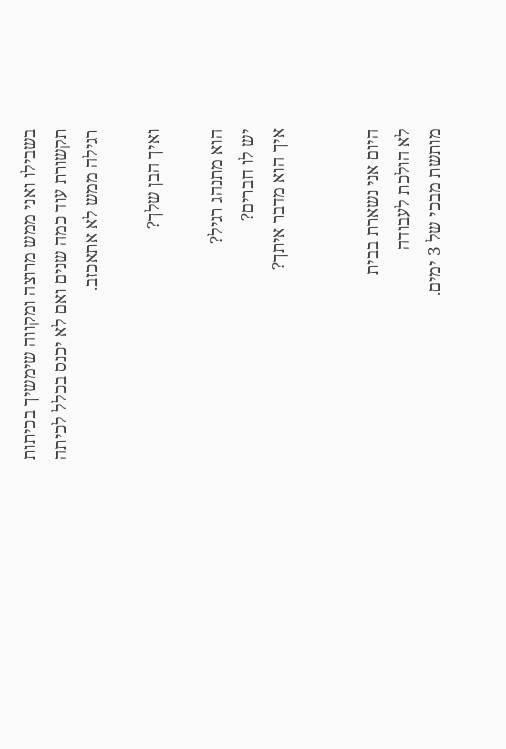בשבילו ואני ממש מרוצה ומקווה שימשיך בכיתות תקשורת עוד כמה שנים ואם לא יכנס בכלל לכיתה רגילה ממש לא אתאכזב.

ואיך הבן שלך?

הוא מתנהג רגיל?
יש לו חברים?
איך הוא מדבר איתך?


היום אני נשארת בבית
לא הולכת לעבודה
מותשת מבכי של 3 ימים.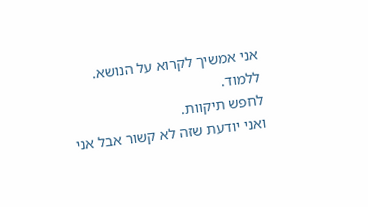אני אמשיך לקרוא על הנושא.
ללמוד.
לחפש תיקוות.
ואני יודעת שזה לא קשור אבל אני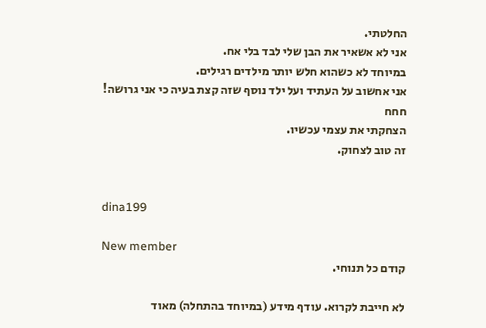החלטתי.
אני לא אשאיר את הבן שלי לבד בלי אח.
במיוחד לא כשהוא חלש יותר מילדים רגילים.
אני אחשוב על העתיד ועל ילד נוסף שזה קצת בעיה כי אני גרושה!
חחח
הצחקתי את עצמי עכשיו.
זה טוב לצחוק.


dina199

New member
קודם כל תנוחי.

לא חייבת לקרוא. עודף מידע (במיוחד בהתחלה) מאוד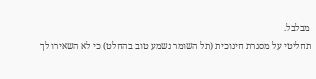מבלבל.
תחליטי על מסגרת חינוכית (תל השומר נשמע טוב בהחלט) כי לא השאירו לך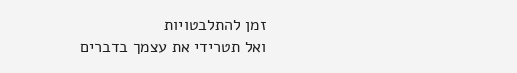זמן להתלבטויות
ואל תטרידי את עצמך בדברים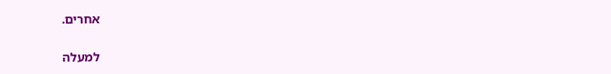אחרים.

למעלה